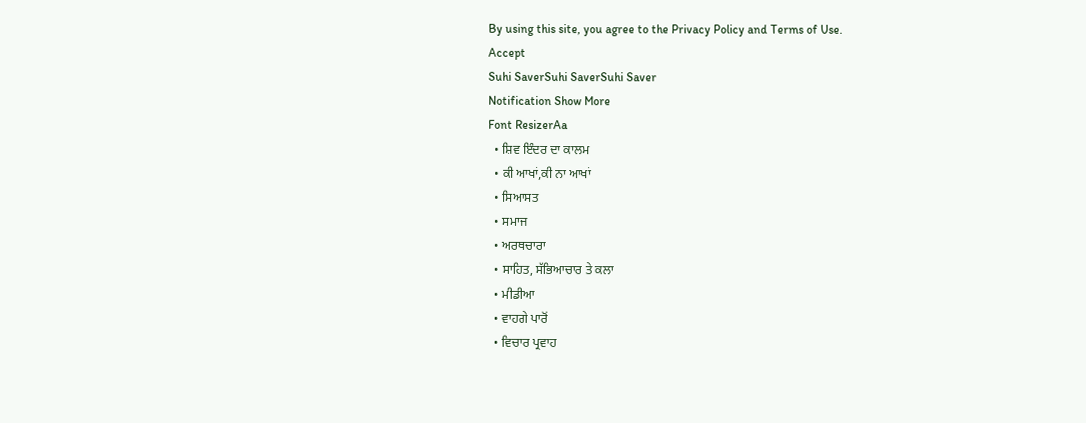By using this site, you agree to the Privacy Policy and Terms of Use.
Accept
Suhi SaverSuhi SaverSuhi Saver
Notification Show More
Font ResizerAa
  • ਸ਼ਿਵ ਇੰਦਰ ਦਾ ਕਾਲਮ
  • ਕੀ ਆਖਾਂ,ਕੀ ਨਾ ਆਖਾਂ
  • ਸਿਆਸਤ
  • ਸਮਾਜ
  • ਅਰਥਚਾਰਾ
  • ਸਾਹਿਤ, ਸੱਭਿਆਚਾਰ ਤੇ ਕਲਾ
  • ਮੀਡੀਆ
  • ਵਾਹਗੇ ਪਾਰੋਂ
  • ਵਿਚਾਰ ਪ੍ਰਵਾਹ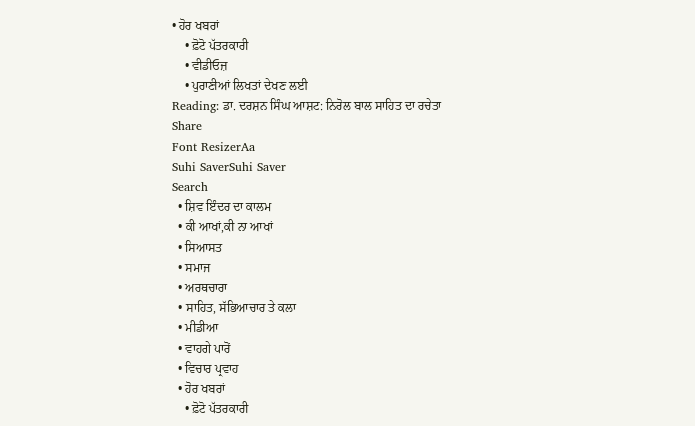• ਹੋਰ ਖਬਰਾਂ
    • ਫ਼ੋਟੋ ਪੱਤਰਕਾਰੀ
    • ਵੀਡੀਓਜ਼
    • ਪੁਰਾਣੀਆਂ ਲਿਖਤਾਂ ਦੇਖਣ ਲਈ
Reading: ਡਾ. ਦਰਸ਼ਨ ਸਿੰਘ ਆਸ਼ਟ: ਨਿਰੋਲ ਬਾਲ ਸਾਹਿਤ ਦਾ ਰਚੇਤਾ
Share
Font ResizerAa
Suhi SaverSuhi Saver
Search
  • ਸ਼ਿਵ ਇੰਦਰ ਦਾ ਕਾਲਮ
  • ਕੀ ਆਖਾਂ,ਕੀ ਨਾ ਆਖਾਂ
  • ਸਿਆਸਤ
  • ਸਮਾਜ
  • ਅਰਥਚਾਰਾ
  • ਸਾਹਿਤ, ਸੱਭਿਆਚਾਰ ਤੇ ਕਲਾ
  • ਮੀਡੀਆ
  • ਵਾਹਗੇ ਪਾਰੋਂ
  • ਵਿਚਾਰ ਪ੍ਰਵਾਹ
  • ਹੋਰ ਖਬਰਾਂ
    • ਫ਼ੋਟੋ ਪੱਤਰਕਾਰੀ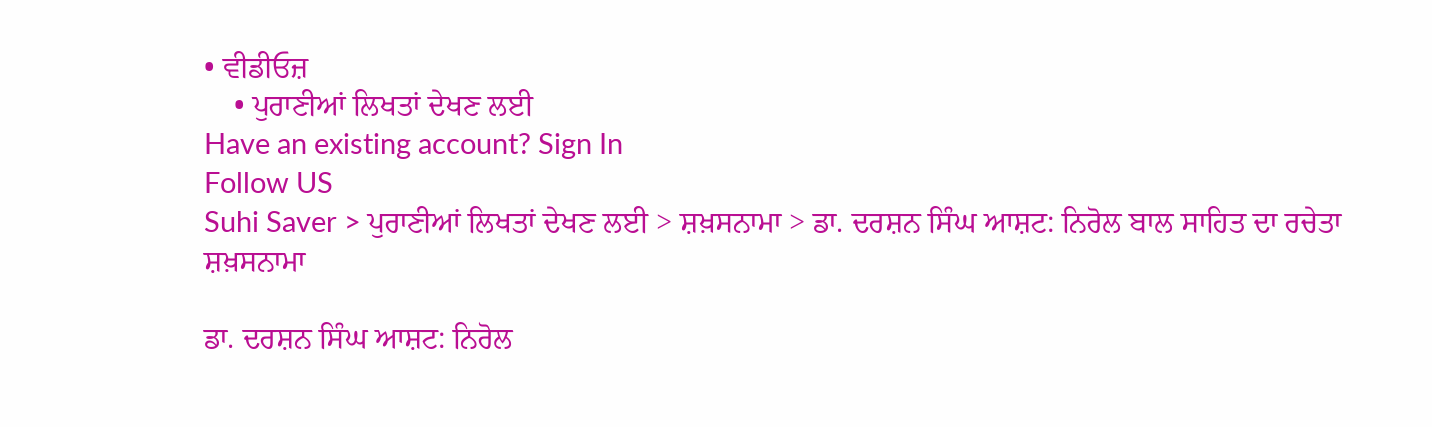• ਵੀਡੀਓਜ਼
    • ਪੁਰਾਣੀਆਂ ਲਿਖਤਾਂ ਦੇਖਣ ਲਈ
Have an existing account? Sign In
Follow US
Suhi Saver > ਪੁਰਾਣੀਆਂ ਲਿਖਤਾਂ ਦੇਖਣ ਲਈ > ਸ਼ਖ਼ਸਨਾਮਾ > ਡਾ. ਦਰਸ਼ਨ ਸਿੰਘ ਆਸ਼ਟ: ਨਿਰੋਲ ਬਾਲ ਸਾਹਿਤ ਦਾ ਰਚੇਤਾ
ਸ਼ਖ਼ਸਨਾਮਾ

ਡਾ. ਦਰਸ਼ਨ ਸਿੰਘ ਆਸ਼ਟ: ਨਿਰੋਲ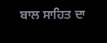ਬਾਲ ਸਾਹਿਤ ਦਾ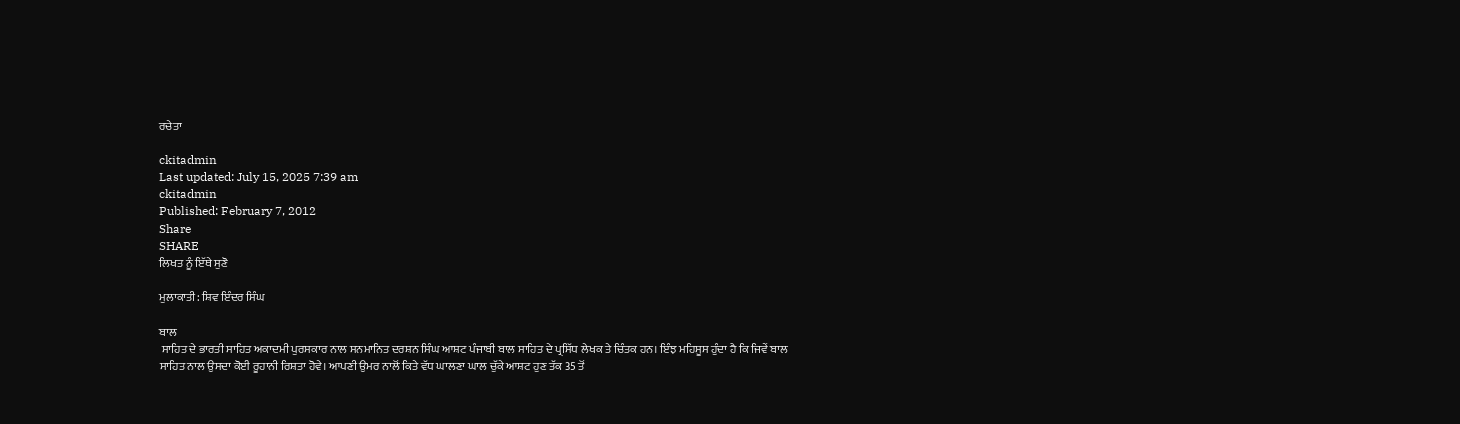ਰਚੇਤਾ

ckitadmin
Last updated: July 15, 2025 7:39 am
ckitadmin
Published: February 7, 2012
Share
SHARE
ਲਿਖਤ ਨੂੰ ਇੱਥੇ ਸੁਣੋ

ਮੁਲਾਕਾਤੀ: ਸ਼ਿਵ ਇੰਦਰ ਸਿੰਘ

ਬਾਲ
 ਸਾਹਿਤ ਦੇ ਭਾਰਤੀ ਸਾਹਿਤ ਅਕਾਦਮੀ ਪੁਰਸਕਾਰ ਨਾਲ ਸਨਮਾਨਿਤ ਦਰਸ਼ਨ ਸਿੰਘ ਆਸ਼ਟ ਪੰਜਾਬੀ ਬਾਲ ਸਾਹਿਤ ਦੇ ਪ੍ਰਸਿੱਧ ਲੇਖਕ ਤੇ ਚਿੰਤਕ ਹਨ। ਇੰਝ ਮਹਿਸੂਸ ਹੁੰਦਾ ਹੈ ਕਿ ਜਿਵੇਂ ਬਾਲ ਸਾਹਿਤ ਨਾਲ ਉਸਦਾ ਕੋਈ ਰੂਹਾਨੀ ਰਿਸ਼ਤਾ ਹੋਵੇ। ਆਪਣੀ ਉਮਰ ਨਾਲੋਂ ਕਿਤੇ ਵੱਧ ਘਾਲਣਾ ਘਾਲ ਚੁੱਕੇ ਆਸ਼ਟ ਹੁਣ ਤੱਕ 35 ਤੋਂ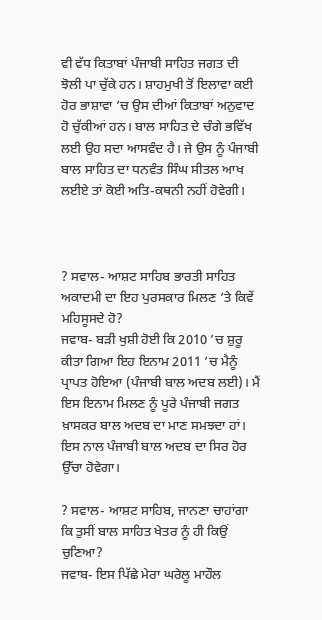ਵੀ ਵੱਧ ਕਿਤਾਬਾਂ ਪੰਜਾਬੀ ਸਾਹਿਤ ਜਗਤ ਦੀ ਝੋਲੀ ਪਾ ਚੁੱਕੇ ਹਨ। ਸ਼ਾਹਮੁਖੀ ਤੋਂ ਇਲਾਵਾ ਕਈ ਹੋਰ ਭਾਸ਼ਾਵਾ ’ਚ ਉਸ ਦੀਆਂ ਕਿਤਾਬਾਂ ਅਨੁਵਾਦ ਹੋ ਚੁੱਕੀਆਂ ਹਨ। ਬਾਲ ਸਾਹਿਤ ਦੇ ਚੰਗੇ ਭਵਿੱਖ ਲਈ ਉਹ ਸਦਾ ਆਸਵੰਦ ਹੈ। ਜੇ ਉਸ ਨੂੰ ਪੰਜਾਬੀ ਬਾਲ ਸਾਹਿਤ ਦਾ ਧਨਵੰਤ ਸਿੰਘ ਸੀਤਲ ਆਖ ਲਈਏ ਤਾਂ ਕੋਈ ਅਤਿ-ਕਥਨੀ ਨਹੀਂ ਹੋਵੇਗੀ।



? ਸਵਾਲ- ਆਸ਼ਟ ਸਾਹਿਬ ਭਾਰਤੀ ਸਾਹਿਤ ਅਕਾਦਮੀ ਦਾ ਇਹ ਪੁਰਸਕਾਰ ਮਿਲਣ ’ਤੇ ਕਿਵੇਂ ਮਹਿਸੂਸਦੇ ਹੋ?
ਜਵਾਬ- ਬੜੀ ਖੁਸ਼ੀ ਹੋਈ ਕਿ 2010 ’ਚ ਸ਼ੁਰੂ ਕੀਤਾ ਗਿਆ ਇਹ ਇਨਾਮ 2011 ’ਚ ਮੈਨੂੰ ਪ੍ਰਾਪਤ ਹੋਇਆ (ਪੰਜਾਬੀ ਬਾਲ ਅਦਬ ਲਈ)। ਮੈਂ ਇਸ ਇਨਾਮ ਮਿਲਣ ਨੂੰ ਪੂਰੇ ਪੰਜਾਬੀ ਜਗਤ ਖ਼ਾਸਕਰ ਬਾਲ ਅਦਬ ਦਾ ਮਾਣ ਸਮਝਦਾ ਹਾਂ। ਇਸ ਨਾਲ ਪੰਜਾਬੀ ਬਾਲ ਅਦਬ ਦਾ ਸਿਰ ਹੋਰ ਉੱਚਾ ਹੋਵੇਗਾ।

? ਸਵਾਲ- ਆਸ਼ਟ ਸਾਹਿਬ, ਜਾਨਣਾ ਚਾਹਾਂਗਾ ਕਿ ਤੁਸੀਂ ਬਾਲ ਸਾਹਿਤ ਖੇਤਰ ਨੂੰ ਹੀ ਕਿਉਂ ਚੁਣਿਆ?
ਜਵਾਬ- ਇਸ ਪਿੱਛੇ ਮੇਰਾ ਘਰੇਲੂ ਮਾਹੌਲ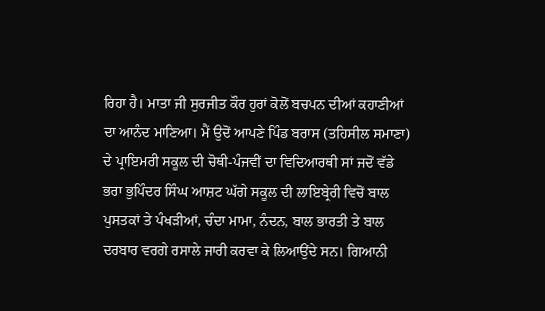ਰਿਹਾ ਹੈ। ਮਾਤਾ ਜੀ ਸੁਰਜੀਤ ਕੌਰ ਹੁਰਾਂ ਕੋਲੋਂ ਬਚਪਨ ਦੀਆਂ ਕਹਾਣੀਆਂ ਦਾ ਆਨੰਦ ਮਾਣਿਆ। ਮੈਂ ਉਦੋਂ ਆਪਣੇ ਪਿੰਡ ਬਰਾਸ (ਤਹਿਸੀਲ ਸਮਾਣਾ) ਦੇ ਪ੍ਰਾਇਮਰੀ ਸਕੂਲ ਦੀ ਚੋਥੀ-ਪੰਜਵੀਂ ਦਾ ਵਿਦਿਆਰਥੀ ਸਾਂ ਜਦੋਂ ਵੱਡੇ ਭਰਾ ਭੁਪਿੰਦਰ ਸਿੰਘ ਆਸ਼ਟ ਘੱਗੇ ਸਕੂਲ ਦੀ ਲਾਇਬ੍ਰੇਰੀ ਵਿਚੋਂ ਬਾਲ ਪੁਸਤਕਾਂ ਤੇ ਪੰਖੜੀਆਂ, ਚੰਦਾ ਮਾਮਾ, ਨੰਦਨ, ਬਾਲ ਭਾਰਤੀ ਤੇ ਬਾਲ ਦਰਬਾਰ ਵਰਗੇ ਰਸਾਲੇ ਜਾਰੀ ਕਰਵਾ ਕੇ ਲਿਆਉਂਦੇ ਸਨ। ਗਿਆਨੀ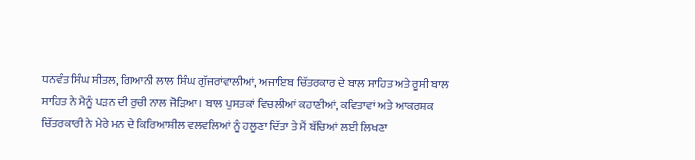ਧਨਵੰਤ ਸਿੰਘ ਸੀਤਲ, ਗਿਆਨੀ ਲਾਲ ਸਿੰਘ ਗੁੱਜਰਾਂਵਾਲੀਆਂ, ਅਜਾਇਬ ਚਿੱਤਰਕਾਰ ਦੇ ਬਾਲ ਸਾਹਿਤ ਅਤੇ ਰੂਸੀ ਬਾਲ ਸਾਹਿਤ ਨੇ ਮੈਨੂੰ ਪੜਨ ਦੀ ਰੁਚੀ ਨਾਲ ਜੋੜਿਆ। ਬਾਲ ਪੁਸਤਕਾਂ ਵਿਚਲੀਆਂ ਕਹਾਣੀਆਂ, ਕਵਿਤਾਵਾਂ ਅਤੇ ਆਕਰਸ਼ਕ ਚਿੱਤਰਕਾਰੀ ਨੇ ਮੇਰੇ ਮਨ ਦੇ ਕਿਰਿਆਸ਼ੀਲ ਵਲਵਲਿਆਂ ਨੂੰ ਹਲੂਣਾ ਦਿੱਤਾ ਤੇ ਮੈਂ ਬੱਚਿਆਂ ਲਈ ਲਿਖਣਾ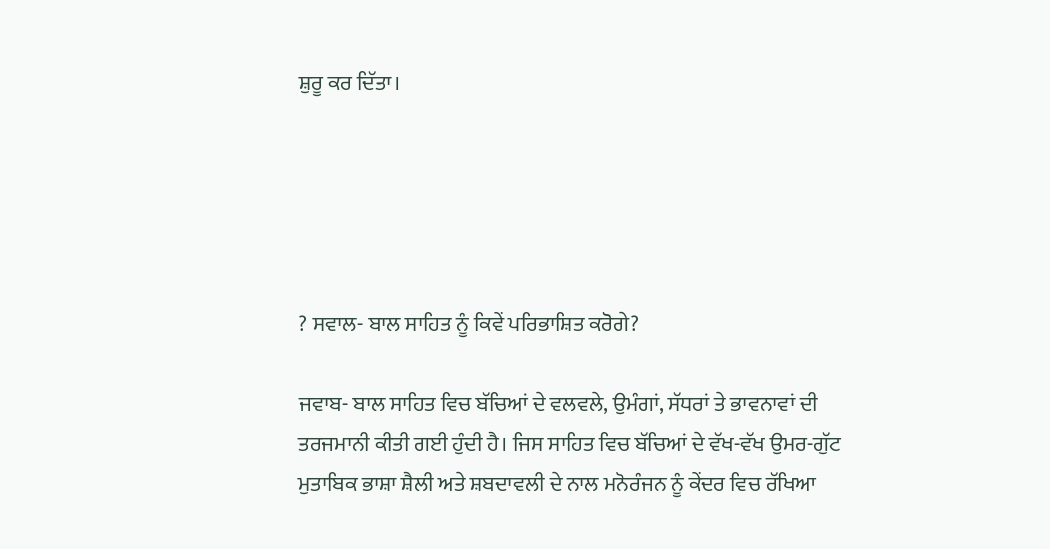ਸ਼ੁਰੂ ਕਰ ਦਿੱਤਾ।





? ਸਵਾਲ- ਬਾਲ ਸਾਹਿਤ ਨੂੰ ਕਿਵੇਂ ਪਰਿਭਾਸ਼ਿਤ ਕਰੋਗੇ?

ਜਵਾਬ- ਬਾਲ ਸਾਹਿਤ ਵਿਚ ਬੱਚਿਆਂ ਦੇ ਵਲਵਲੇ, ਉਮੰਗਾਂ, ਸੱਧਰਾਂ ਤੇ ਭਾਵਨਾਵਾਂ ਦੀ ਤਰਜਮਾਨੀ ਕੀਤੀ ਗਈ ਹੁੰਦੀ ਹੈ। ਜਿਸ ਸਾਹਿਤ ਵਿਚ ਬੱਚਿਆਂ ਦੇ ਵੱਖ-ਵੱਖ ਉਮਰ-ਗੁੱਟ ਮੁਤਾਬਿਕ ਭਾਸ਼ਾ ਸ਼ੈਲੀ ਅਤੇ ਸ਼ਬਦਾਵਲੀ ਦੇ ਨਾਲ ਮਨੋਰੰਜਨ ਨੂੰ ਕੇਂਦਰ ਵਿਚ ਰੱਖਿਆ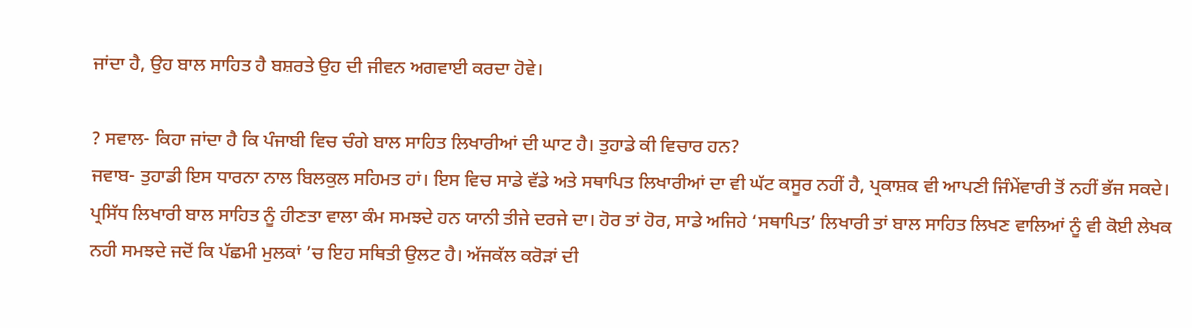ਜਾਂਦਾ ਹੈ, ਉਹ ਬਾਲ ਸਾਹਿਤ ਹੈ ਬਸ਼ਰਤੇ ਉਹ ਦੀ ਜੀਵਨ ਅਗਵਾਈ ਕਰਦਾ ਹੋਵੇ।

? ਸਵਾਲ- ਕਿਹਾ ਜਾਂਦਾ ਹੈ ਕਿ ਪੰਜਾਬੀ ਵਿਚ ਚੰਗੇ ਬਾਲ ਸਾਹਿਤ ਲਿਖਾਰੀਆਂ ਦੀ ਘਾਟ ਹੈ। ਤੁਹਾਡੇ ਕੀ ਵਿਚਾਰ ਹਨ?
ਜਵਾਬ- ਤੁਹਾਡੀ ਇਸ ਧਾਰਨਾ ਨਾਲ ਬਿਲਕੁਲ ਸਹਿਮਤ ਹਾਂ। ਇਸ ਵਿਚ ਸਾਡੇ ਵੱਡੇ ਅਤੇ ਸਥਾਪਿਤ ਲਿਖਾਰੀਆਂ ਦਾ ਵੀ ਘੱਟ ਕਸੂਰ ਨਹੀਂ ਹੈ, ਪ੍ਰਕਾਸ਼ਕ ਵੀ ਆਪਣੀ ਜਿੰਮੇਂਵਾਰੀ ਤੋਂ ਨਹੀਂ ਭੱਜ ਸਕਦੇ। ਪ੍ਰਸਿੱਧ ਲਿਖਾਰੀ ਬਾਲ ਸਾਹਿਤ ਨੂੰ ਹੀਣਤਾ ਵਾਲਾ ਕੰਮ ਸਮਝਦੇ ਹਨ ਯਾਨੀ ਤੀਜੇ ਦਰਜੇ ਦਾ। ਹੋਰ ਤਾਂ ਹੋਰ, ਸਾਡੇ ਅਜਿਹੇ ‘ਸਥਾਪਿਤ’ ਲਿਖਾਰੀ ਤਾਂ ਬਾਲ ਸਾਹਿਤ ਲਿਖਣ ਵਾਲਿਆਂ ਨੂੰ ਵੀ ਕੋਈ ਲੇਖਕ ਨਹੀ ਸਮਝਦੇ ਜਦੋਂ ਕਿ ਪੱਛਮੀ ਮੁਲਕਾਂ ’ਚ ਇਹ ਸਥਿਤੀ ਉਲਟ ਹੈ। ਅੱਜਕੱਲ ਕਰੋੜਾਂ ਦੀ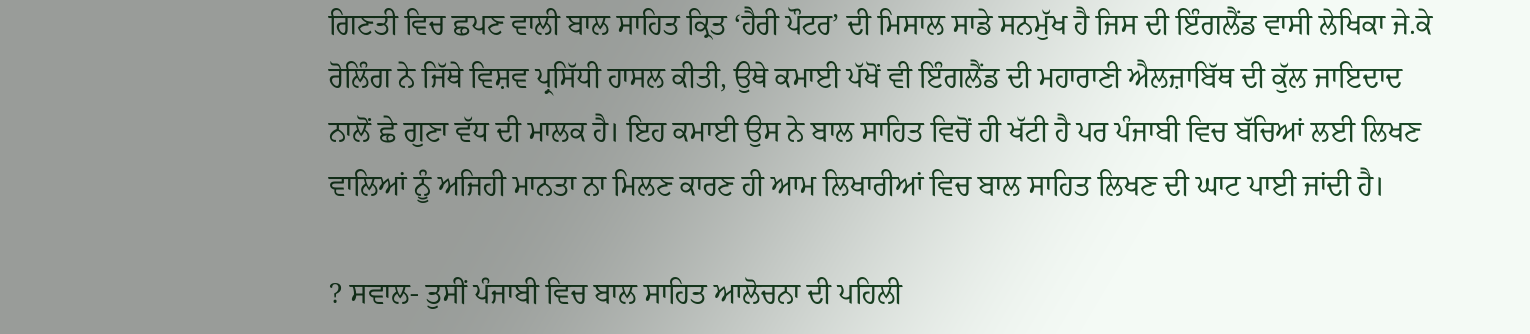ਗਿਣਤੀ ਵਿਚ ਛਪਣ ਵਾਲੀ ਬਾਲ ਸਾਹਿਤ ਕ੍ਰਿਤ ‘ਹੈਰੀ ਪੌਟਰ’ ਦੀ ਮਿਸਾਲ ਸਾਡੇ ਸਨਮੁੱਖ ਹੈ ਜਿਸ ਦੀ ਇੰਗਲੈਂਡ ਵਾਸੀ ਲੇਖਿਕਾ ਜੇ.ਕੇ ਰੋਲਿੰਗ ਨੇ ਜਿੱਥੇ ਵਿਸ਼ਵ ਪ੍ਰਸਿੱਧੀ ਹਾਸਲ ਕੀਤੀ, ਉਥੇ ਕਮਾਈ ਪੱਖੋਂ ਵੀ ਇੰਗਲੈਂਡ ਦੀ ਮਹਾਰਾਣੀ ਐਲਜ਼ਾਬਿੱਥ ਦੀ ਕੁੱਲ ਜਾਇਦਾਦ ਨਾਲੋਂ ਛੇ ਗੁਣਾ ਵੱਧ ਦੀ ਮਾਲਕ ਹੈ। ਇਹ ਕਮਾਈ ਉਸ ਨੇ ਬਾਲ ਸਾਹਿਤ ਵਿਚੋਂ ਹੀ ਖੱਟੀ ਹੈ ਪਰ ਪੰਜਾਬੀ ਵਿਚ ਬੱਚਿਆਂ ਲਈ ਲਿਖਣ ਵਾਲਿਆਂ ਨੂੰ ਅਜਿਹੀ ਮਾਨਤਾ ਨਾ ਮਿਲਣ ਕਾਰਣ ਹੀ ਆਮ ਲਿਖਾਰੀਆਂ ਵਿਚ ਬਾਲ ਸਾਹਿਤ ਲਿਖਣ ਦੀ ਘਾਟ ਪਾਈ ਜਾਂਦੀ ਹੈ।

? ਸਵਾਲ- ਤੁਸੀਂ ਪੰਜਾਬੀ ਵਿਚ ਬਾਲ ਸਾਹਿਤ ਆਲੋਚਨਾ ਦੀ ਪਹਿਲੀ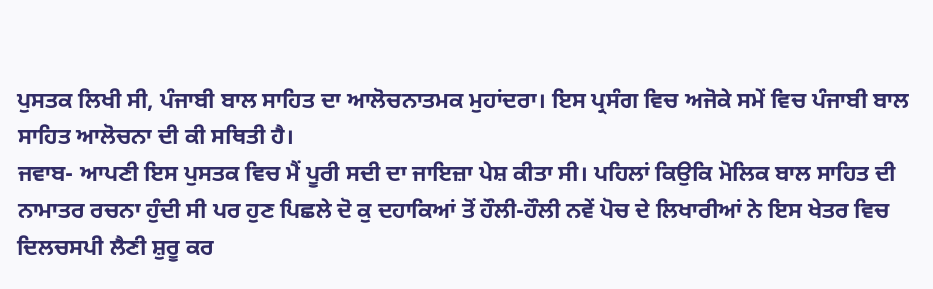ਪੁਸਤਕ ਲਿਖੀ ਸੀ, ਪੰਜਾਬੀ ਬਾਲ ਸਾਹਿਤ ਦਾ ਆਲੋਚਨਾਤਮਕ ਮੁਹਾਂਦਰਾ। ਇਸ ਪ੍ਰਸੰਗ ਵਿਚ ਅਜੋਕੇ ਸਮੇਂ ਵਿਚ ਪੰਜਾਬੀ ਬਾਲ ਸਾਹਿਤ ਆਲੋਚਨਾ ਦੀ ਕੀ ਸਥਿਤੀ ਹੈ।
ਜਵਾਬ- ਆਪਣੀ ਇਸ ਪੁਸਤਕ ਵਿਚ ਮੈਂ ਪੂਰੀ ਸਦੀ ਦਾ ਜਾਇਜ਼ਾ ਪੇਸ਼ ਕੀਤਾ ਸੀ। ਪਹਿਲਾਂ ਕਿਉਕਿ ਮੋਲਿਕ ਬਾਲ ਸਾਹਿਤ ਦੀ ਨਾਮਾਤਰ ਰਚਨਾ ਹੁੰਦੀ ਸੀ ਪਰ ਹੁਣ ਪਿਛਲੇ ਦੋ ਕੁ ਦਹਾਕਿਆਂ ਤੋਂ ਹੌਲੀ-ਹੌਲੀ ਨਵੇਂ ਪੋਚ ਦੇ ਲਿਖਾਰੀਆਂ ਨੇ ਇਸ ਖੇਤਰ ਵਿਚ ਦਿਲਚਸਪੀ ਲੈਣੀ ਸ਼ੁਰੂ ਕਰ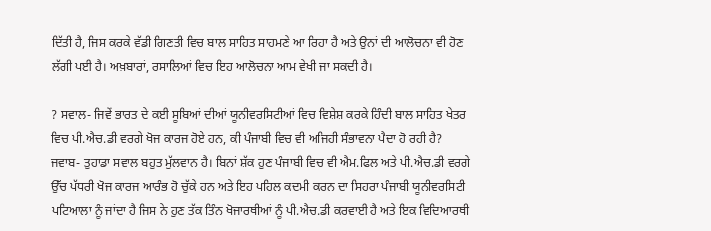ਦਿੱਤੀ ਹੈ, ਜਿਸ ਕਰਕੇ ਵੱਡੀ ਗਿਣਤੀ ਵਿਚ ਬਾਲ ਸਾਹਿਤ ਸਾਹਮਣੇ ਆ ਰਿਹਾ ਹੈ ਅਤੇ ਉਨਾਂ ਦੀ ਆਲੋਚਨਾ ਵੀ ਹੋਣ ਲੱਗੀ ਪਈ ਹੈ। ਅਖ਼ਬਾਰਾਂ, ਰਸਾਲਿਆਂ ਵਿਚ ਇਹ ਆਲੋਚਨਾ ਆਮ ਵੇਖੀ ਜਾ ਸਕਦੀ ਹੈ।

? ਸਵਾਲ- ਜਿਵੇਂ ਭਾਰਤ ਦੇ ਕਈ ਸੂਬਿਆਂ ਦੀਆਂ ਯੂਨੀਵਰਸਿਟੀਆਂ ਵਿਚ ਵਿਸ਼ੇਸ਼ ਕਰਕੇ ਹਿੰਦੀ ਬਾਲ ਸਾਹਿਤ ਖੇਤਰ ਵਿਚ ਪੀ.ਐਚ.ਡੀ ਵਰਗੇ ਖੋਜ ਕਾਰਜ ਹੋਏ ਹਨ, ਕੀ ਪੰਜਾਬੀ ਵਿਚ ਵੀ ਅਜਿਹੀ ਸੰਭਾਵਨਾ ਪੈਦਾ ਹੋ ਰਹੀ ਹੈ?
ਜਵਾਬ- ਤੁਹਾਡਾ ਸਵਾਲ ਬਹੁਤ ਮੁੱਲਵਾਨ ਹੈ। ਬਿਨਾਂ ਸ਼ੱਕ ਹੁਣ ਪੰਜਾਬੀ ਵਿਚ ਵੀ ਐਮ.ਫਿਲ ਅਤੇ ਪੀ.ਐਚ.ਡੀ ਵਰਗੇ ਉੱਚ ਪੱਧਰੀ ਖੋਜ ਕਾਰਜ ਆਰੰਭ ਹੋ ਚੁੱਕੇ ਹਨ ਅਤੇ ਇਹ ਪਹਿਲ ਕਦਮੀ ਕਰਨ ਦਾ ਸਿਹਰਾ ਪੰਜਾਬੀ ਯੂਨੀਵਰਸਿਟੀ ਪਟਿਆਲਾ ਨੂੰ ਜਾਂਦਾ ਹੈ ਜਿਸ ਨੇ ਹੁਣ ਤੱਕ ਤਿੰਨ ਖੋਜਾਰਥੀਆਂ ਨੂੰ ਪੀ.ਐਚ.ਡੀ ਕਰਵਾਈ ਹੈ ਅਤੇ ਇਕ ਵਿਦਿਆਰਥੀ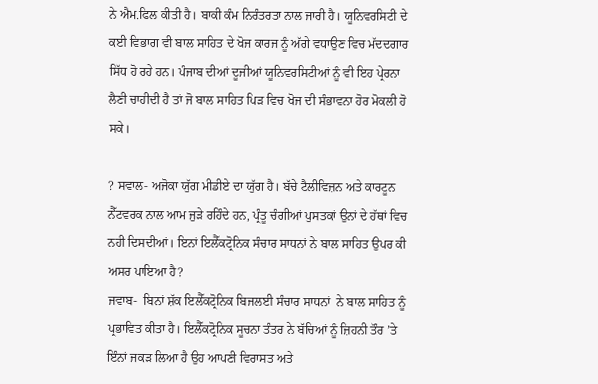ਨੇ ਐਮ.ਫਿਲ ਕੀਤੀ ਹੈ। ਬਾਕੀ ਕੰਮ ਨਿਰੰਤਰਤਾ ਨਾਲ ਜਾਰੀ ਹੈ। ਯੂਨਿਵਰਸਿਟੀ ਦੇ ਕਈ ਵਿਭਾਗ ਵੀ ਬਾਲ ਸਾਹਿਤ ਦੇ ਖੋਜ ਕਾਰਜ ਨੂੰ ਅੱਗੇ ਵਧਾਉਣ ਵਿਚ ਮੱਦਦਗਾਰ ਸਿੱਧ ਹੋ ਰਹੇ ਹਨ। ਪੰਜਾਬ ਦੀਆਂ ਦੂਜੀਆਂ ਯੂਨਿਵਰਸਿਟੀਆਂ ਨੂੰ ਵੀ ਇਹ ਪ੍ਰੇਰਨਾ ਲੈਣੀ ਚਾਹੀਦੀ ਹੈ ਤਾਂ ਜੋ ਬਾਲ ਸਾਹਿਤ ਪਿੜ ਵਿਚ ਖੋਜ ਦੀ ਸੰਭਾਵਨਾ ਹੋਰ ਮੋਕਲੀ ਹੋ ਸਕੇ।

? ਸਵਾਲ- ਅਜੋਕਾ ਯੁੱਗ ਮੀਡੀਏ ਦਾ ਯੁੱਗ ਹੈ। ਬੱਚੇ ਟੈਲੀਵਿਜ਼ਨ ਅਤੇ ਕਾਰਟੂਨ ਨੈੱਟਵਰਕ ਨਾਲ ਆਮ ਜੁੜੇ ਰਹਿੰਦੇ ਹਨ, ਪ੍ਰੰਤੂ ਚੰਗੀਆਂ ਪੁਸਤਕਾਂ ਉਨਾਂ ਦੇ ਹੱਥਾਂ ਵਿਚ ਨਹੀ ਦਿਸਦੀਆਂ। ਇਨਾਂ ਇਲੈੱਕਟ੍ਰੋਨਿਕ ਸੰਚਾਰ ਸਾਧਨਾਂ ਨੇ ਬਾਲ ਸਾਹਿਤ ਉਪਰ ਕੀ  ਅਸਰ ਪਾਇਆ ਹੈ?
ਜਵਾਬ-  ਬਿਨਾਂ ਸ਼ੱਕ ਇਲੈੱਕਟ੍ਰੋਨਿਕ ਬਿਜਲਈ ਸੰਚਾਰ ਸਾਧਨਾਂ  ਨੇ ਬਾਲ ਸਾਹਿਤ ਨੂੰ ਪ੍ਰਭਾਵਿਤ ਕੀਤਾ ਹੈ। ਇਲੈੱਕਟ੍ਰੋਨਿਕ ਸੂਚਨਾ ਤੰਤਰ ਨੇ ਬੱਚਿਆਂ ਨੂੰ ਜ਼ਿਹਨੀ ਤੌਰ ’ਤੇ ਇੰਨਾਂ ਜਕੜ ਲਿਆ ਹੈ ਉਹ ਆਪਣੀ ਵਿਰਾਸਤ ਅਤੇ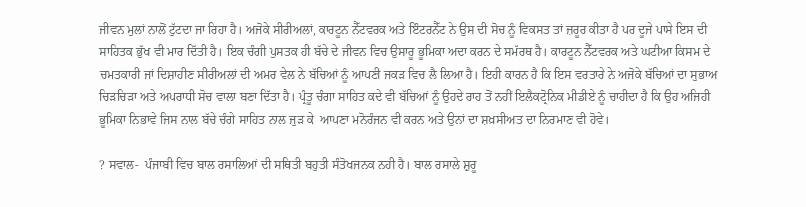ਜੀਵਨ ਮੁਲਾਂ ਨਾਲੋਂ ਟੁੱਟਦਾ ਜਾ ਰਿਹਾ ਹੈ। ਅਜੋਕੇ ਸੀਰੀਅਲਾਂ, ਕਾਰਟੂਨ ਨੈੱਟਵਰਕ ਅਤੇ ਇੰਟਰਨੈੱਟ ਨੇ ਉਸ ਦੀ ਸੋਚ ਨੂੰ ਵਿਕਸਤ ਤਾਂ ਜ਼ਰੂਰ ਕੀਤਾ ਹੈ ਪਰ ਦੂਜੇ ਪਾਸੇ ਇਸ ਦੀ ਸਾਹਿਤਕ ਭੁੱਖ ਵੀ ਮਾਰ ਦਿੱਤੀ ਹੈ। ਇਕ ਚੰਗੀ ਪੁਸਤਕ ਹੀ ਬੱਚੇ ਦੇ ਜੀਵਨ ਵਿਚ ਉਸਾਰੂ ਭੂਮਿਕਾ ਅਦਾ ਕਰਨ ਦੇ ਸਮੱਰਥ ਹੈ। ਕਾਰਟੂਨ ਨੈੱਟਵਰਕ ਅਤੇ ਘਟੀਆ ਕਿਸਮ ਦੇ ਚਮਤਕਾਰੀ ਜਾਂ ਦਿਸ਼ਾਹੀਣ ਸੀਰੀਅਲਾਂ ਦੀ ਅਮਰ ਵੇਲ ਨੇ ਬੱਚਿਆਂ ਨੂੰ ਆਪਣੀ ਜਕੜ ਵਿਚ ਲੈ ਲਿਆ ਹੈ। ਇਹੀ ਕਾਰਨ ਹੈ ਕਿ ਇਸ ਵਰਤਾਰੇ ਨੇ ਅਜੋਕੇ ਬੱਚਿਆਂ ਦਾ ਸੁਭਾਅ ਚਿੜਚਿੜਾ ਅਤੇ ਅਪਰਾਧੀ ਸੋਚ ਵਾਲਾ ਬਣਾ ਦਿੱਤਾ ਹੈ। ਪ੍ਰੰਤੂ ਚੰਗਾ ਸਾਹਿਤ ਕਦੇ ਵੀ ਬੱਚਿਆਂ ਨੂੰ ਉਹਦੇ ਰਾਹ ਤੋਂ ਨਹੀਂ ਇਲੈਕਟ੍ਰੋਨਿਕ ਮੀਡੀਏ ਨੂੰ ਚਾਹੀਦਾ ਹੈ ਕਿ ਉਹ ਅਜਿਹੀ ਭੂਮਿਕਾ ਨਿਭਾਵੇ ਜਿਸ ਨਾਲ ਬੱਚੇ ਚੰਗੇ ਸਾਹਿਤ ਨਾਲ ਜੁੜ ਕੇ  ਆਪਣਾ ਮਨੋਰੰਜਨ ਵੀ ਕਰਨ ਅਤੇ ਉਨਾਂ ਦਾ ਸ਼ਖ਼ਸੀਅਤ ਦਾ ਨਿਰਮਾਣ ਵੀ ਹੋਵੇ।

? ਸਵਾਲ-  ਪੰਜਾਬੀ ਵਿਚ ਬਾਲ ਰਸਾਲਿਆਂ ਦੀ ਸਥਿਤੀ ਬਹੁਤੀ ਸੰਤੋਖਜਨਕ ਨਹੀ ਹੈ। ਬਾਲ ਰਸਾਲੇ ਸ਼ੁਰੂ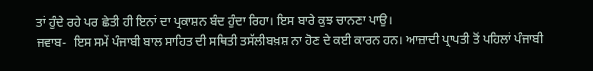ਤਾਂ ਹੁੰਦੇ ਰਹੇ ਪਰ ਛੇਤੀ ਹੀ ਇਨਾਂ ਦਾ ਪ੍ਰਕਾਸ਼ਨ ਬੰਦ ਹੁੰਦਾ ਰਿਹਾ। ਇਸ ਬਾਰੇ ਕੁਝ ਚਾਨਣਾ ਪਾਉ।
ਜਵਾਬ-  ਇਸ ਸਮੇਂ ਪੰਜਾਬੀ ਬਾਲ ਸਾਹਿਤ ਦੀ ਸਥਿਤੀ ਤਸੱਲੀਬਖ਼ਸ਼ ਨਾ ਹੋਣ ਦੇ ਕਈ ਕਾਰਨ ਹਨ। ਆਜ਼ਾਦੀ ਪ੍ਰਾਪਤੀ ਤੋਂ ਪਹਿਲਾਂ ਪੰਜਾਬੀ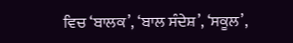ਵਿਚ ‘ਬਾਲਕ’, ‘ਬਾਲ ਸੰਦੇਸ਼’, ‘ਸਕੂਲ’,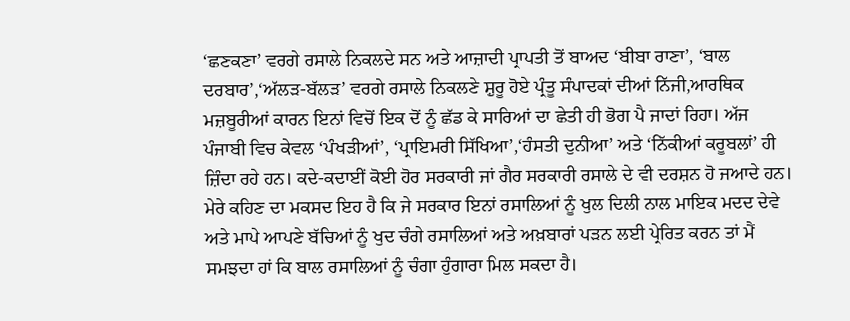‘ਛਣਕਣਾ’ ਵਰਗੇ ਰਸਾਲੇ ਨਿਕਲਦੇ ਸਨ ਅਤੇ ਆਜ਼ਾਦੀ ਪ੍ਰਾਪਤੀ ਤੋਂ ਬਾਅਦ ‘ਬੀਬਾ ਰਾਣਾ’, ‘ਬਾਲ ਦਰਬਾਰ’,‘ਅੱਲੜ-ਬੱਲੜ’ ਵਰਗੇ ਰਸਾਲੇ ਨਿਕਲਣੇ ਸ਼ੁਰੂ ਹੋਏ ਪ੍ਰੰਤੂ ਸੰਪਾਦਕਾਂ ਦੀਆਂ ਨਿੱਜੀ,ਆਰਥਿਕ ਮਜ਼ਬੂਰੀਆਂ ਕਾਰਨ ਇਨਾਂ ਵਿਚੋਂ ਇਕ ਦੋਂ ਨੂੰ ਛੱਡ ਕੇ ਸਾਰਿਆਂ ਦਾ ਛੇਤੀ ਹੀ ਭੋਗ ਪੈ ਜਾਦਾਂ ਰਿਹਾ। ਅੱਜ ਪੰਜਾਬੀ ਵਿਚ ਕੇਵਲ ‘ਪੰਖੜੀਆਂ’, ‘ਪ੍ਰਾਇਮਰੀ ਸਿੱਖਿਆ’,‘ਹੰਸਤੀ ਦੁਨੀਆ’ ਅਤੇ ‘ਨਿੱਕੀਆਂ ਕਰੂਬਲਾਂ’ ਹੀ ਜ਼ਿੰਦਾ ਰਹੇ ਹਨ। ਕਦੇ-ਕਦਾਈਂ ਕੋਈ ਹੋਰ ਸਰਕਾਰੀ ਜਾਂ ਗੈਰ ਸਰਕਾਰੀ ਰਸਾਲੇ ਦੇ ਵੀ ਦਰਸ਼ਨ ਹੋ ਜਆਦੇ ਹਨ। ਮੇਰੇ ਕਹਿਣ ਦਾ ਮਕਸਦ ਇਹ ਹੈ ਕਿ ਜੇ ਸਰਕਾਰ ਇਨਾਂ ਰਸਾਲਿਆਂ ਨੂੰ ਖੁਲ ਦਿਲੀ ਨਾਲ ਮਾਇਕ ਮਦਦ ਦੇਵੇ ਅਤੇ ਮਾਪੇ ਆਪਣੇ ਬੱਚਿਆਂ ਨੂੰ ਖੁਦ ਚੰਗੇ ਰਸਾਲਿਆਂ ਅਤੇ ਅਖ਼ਬਾਰਾਂ ਪੜਨ ਲਈ ਪ੍ਰੇਰਿਤ ਕਰਨ ਤਾਂ ਮੈਂ ਸਮਝਦਾ ਹਾਂ ਕਿ ਬਾਲ ਰਸਾਲਿਆਂ ਨੂੰ ਚੰਗਾ ਹੁੰਗਾਰਾ ਮਿਲ ਸਕਦਾ ਹੈ।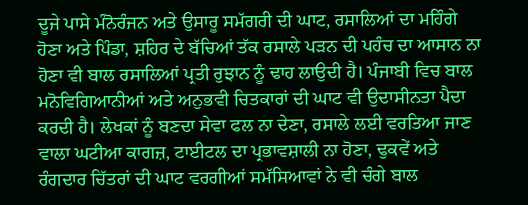ਦੂਜੇ ਪਾਸੇ ਮੰਨੋਰੰਜਨ ਅਤੇ ਉਸਾਰੂ ਸਮੱਗਰੀ ਦੀ ਘਾਟ, ਰਸਾਲਿਆਂ ਦਾ ਮਹਿੰਗੇ ਹੋਣਾ ਅਤੇ ਪਿੰਡਾ, ਸ਼ਹਿਰ ਦੇ ਬੱਚਿਆਂ ਤੱਕ ਰਸਾਲੇ ਪੜਨ ਦੀ ਪਹੰਚ ਦਾ ਆਸਾਨ ਨਾ ਹੋਣਾ ਵੀ ਬਾਲ ਰਸਾਲਿਆਂ ਪ੍ਰਤੀ ਰੁਝਾਨ ਨੂੰ ਢਾਹ ਲਾਉਦੀ ਹੈ। ਪੰਜਾਬੀ ਵਿਚ ਬਾਲ ਮਨੋਵਿਗਿਆਨੀਆਂ ਅਤੇ ਅਨੁਭਵੀ ਚਿਤਕਾਰਾਂ ਦੀ ਘਾਟ ਵੀ ਉਦਾਸੀਨਤਾ ਪੈਦਾ ਕਰਦੀ ਹੈ। ਲੇਖਕਾਂ ਨੂੰ ਬਣਦਾ ਸੇਵਾ ਫਲ ਨਾ ਦੇਣਾ, ਰਸਾਲੇ ਲਈ ਵਰਤਿਆ ਜਾਣ ਵਾਲਾ ਘਟੀਆ ਕਾਗਜ਼, ਟਾਈਟਲ ਦਾ ਪ੍ਰਭਾਵਸ਼ਾਲੀ ਨਾ ਹੋਣਾ, ਢੁਕਵੇਂ ਅਤੇ ਰੰਗਦਾਰ ਚਿੱਤਰਾਂ ਦੀ ਘਾਟ ਵਰਗੀਆਂ ਸਮੱਸਿਆਵਾਂ ਨੇ ਵੀ ਚੰਗੇ ਬਾਲ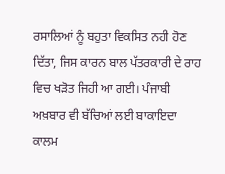ਰਸਾਲਿਆਂ ਨੂੰ ਬਹੁਤਾ ਵਿਕਸਿਤ ਨਹੀ ਹੋਣ ਦਿੱਤਾ, ਜਿਸ ਕਾਰਨ ਬਾਲ ਪੱਤਰਕਾਰੀ ਦੇ ਰਾਹ ਵਿਚ ਖੜੋਤ ਜਿਹੀ ਆ ਗਈ। ਪੰਜਾਬੀ ਅਖ਼ਬਾਰ ਵੀ ਬੱਚਿਆਂ ਲਈ ਬਾਕਾਇਦਾ ਕਾਲਮ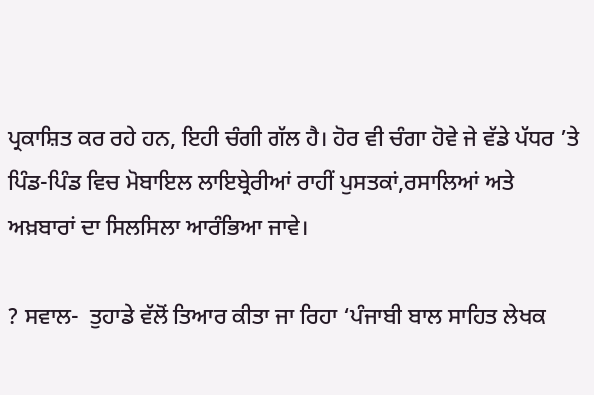ਪ੍ਰਕਾਸ਼ਿਤ ਕਰ ਰਹੇ ਹਨ, ਇਹੀ ਚੰਗੀ ਗੱਲ ਹੈ। ਹੋਰ ਵੀ ਚੰਗਾ ਹੋਵੇ ਜੇ ਵੱਡੇ ਪੱਧਰ ’ਤੇ ਪਿੰਡ-ਪਿੰਡ ਵਿਚ ਮੋਬਾਇਲ ਲਾਇਬ੍ਰੇਰੀਆਂ ਰਾਹੀਂ ਪੁਸਤਕਾਂ,ਰਸਾਲਿਆਂ ਅਤੇ ਅਖ਼ਬਾਰਾਂ ਦਾ ਸਿਲਸਿਲਾ ਆਰੰਭਿਆ ਜਾਵੇ।

? ਸਵਾਲ-  ਤੁਹਾਡੇ ਵੱਲੋਂ ਤਿਆਰ ਕੀਤਾ ਜਾ ਰਿਹਾ ‘ਪੰਜਾਬੀ ਬਾਲ ਸਾਹਿਤ ਲੇਖਕ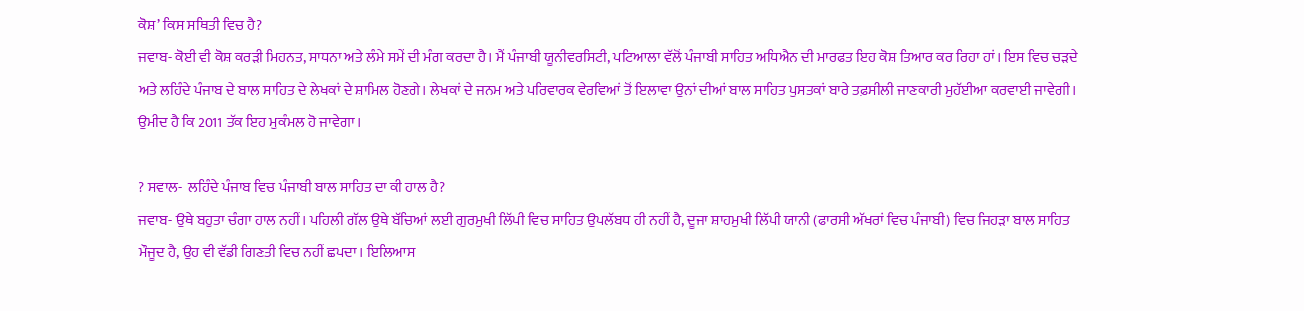ਕੋਸ਼’ ਕਿਸ ਸਥਿਤੀ ਵਿਚ ਹੈ?
ਜਵਾਬ- ਕੋਈ ਵੀ ਕੋਸ਼ ਕਰੜੀ ਮਿਹਨਤ, ਸਾਧਨਾ ਅਤੇ ਲੰਮੇ ਸਮੇਂ ਦੀ ਮੰਗ ਕਰਦਾ ਹੈ। ਮੈਂ ਪੰਜਾਬੀ ਯੂਨੀਵਰਸਿਟੀ, ਪਟਿਆਲਾ ਵੱਲੋਂ ਪੰਜਾਬੀ ਸਾਹਿਤ ਅਧਿਐਨ ਦੀ ਮਾਰਫਤ ਇਹ ਕੋਸ਼ ਤਿਆਰ ਕਰ ਰਿਹਾ ਹਾਂ। ਇਸ ਵਿਚ ਚੜਦੇ ਅਤੇ ਲਹਿੰਦੇ ਪੰਜਾਬ ਦੇ ਬਾਲ ਸਾਹਿਤ ਦੇ ਲੇਖਕਾਂ ਦੇ ਸ਼ਾਮਿਲ ਹੋਣਗੇ। ਲੇਖਕਾਂ ਦੇ ਜਨਮ ਅਤੇ ਪਰਿਵਾਰਕ ਵੇਰਵਿਆਂ ਤੋਂ ਇਲਾਵਾ ਉਨਾਂ ਦੀਆਂ ਬਾਲ ਸਾਹਿਤ ਪੁਸਤਕਾਂ ਬਾਰੇ ਤਫ਼ਸੀਲੀ ਜਾਣਕਾਰੀ ਮੁਹੱਈਆ ਕਰਵਾਈ ਜਾਵੇਗੀ। ਉਮੀਦ ਹੈ ਕਿ 2011 ਤੱਕ ਇਹ ਮੁਕੰਮਲ ਹੋ ਜਾਵੇਗਾ।

? ਸਵਾਲ-  ਲਹਿੰਦੇ ਪੰਜਾਬ ਵਿਚ ਪੰਜਾਬੀ ਬਾਲ ਸਾਹਿਤ ਦਾ ਕੀ ਹਾਲ ਹੈ?
ਜਵਾਬ- ਉਥੇ ਬਹੁਤਾ ਚੰਗਾ ਹਾਲ ਨਹੀਂ। ਪਹਿਲੀ ਗੱਲ ਉਥੇ ਬੱਚਿਆਂ ਲਈ ਗੁਰਮੁਖੀ ਲਿੱਪੀ ਵਿਚ ਸਾਹਿਤ ਉਪਲੱਬਧ ਹੀ ਨਹੀਂ ਹੈ, ਦੂਜਾ ਸ਼ਾਹਮੁਖੀ ਲਿੱਪੀ ਯਾਨੀ (ਫਾਰਸੀ ਅੱਖਰਾਂ ਵਿਚ ਪੰਜਾਬੀ) ਵਿਚ ਜਿਹੜਾ ਬਾਲ ਸਾਹਿਤ ਮੌਜੂਦ ਹੈ, ਉਹ ਵੀ ਵੱਡੀ ਗਿਣਤੀ ਵਿਚ ਨਹੀਂ ਛਪਦਾ। ਇਲਿਆਸ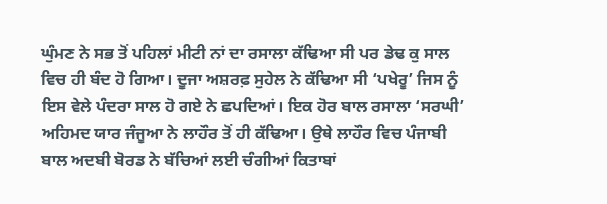ਘੁੰਮਣ ਨੇ ਸਭ ਤੋਂ ਪਹਿਲਾਂ ਮੀਟੀ ਨਾਂ ਦਾ ਰਸਾਲਾ ਕੱਢਿਆ ਸੀ ਪਰ ਡੇਢ ਕੁ ਸਾਲ ਵਿਚ ਹੀ ਬੰਦ ਹੋ ਗਿਆ। ਦੂਜਾ ਅਸ਼ਰਫ਼ ਸੁਹੇਲ ਨੇ ਕੱਢਿਆ ਸੀ ‘ਪਖੇਰੂ’ ਜਿਸ ਨੂੰ ਇਸ ਵੇਲੇ ਪੰਦਰਾ ਸਾਲ ਹੋ ਗਏ ਨੇ ਛਪਦਿਆਂ। ਇਕ ਹੋਰ ਬਾਲ ਰਸਾਲਾ ‘ਸਰਘੀ’ ਅਹਿਮਦ ਯਾਰ ਜੰਜੂਆ ਨੇ ਲਾਹੌਰ ਤੋਂ ਹੀ ਕੱਢਿਆ। ਉਥੇ ਲਾਹੌਰ ਵਿਚ ਪੰਜਾਬੀ ਬਾਲ ਅਦਬੀ ਬੋਰਡ ਨੇ ਬੱਚਿਆਂ ਲਈ ਚੰਗੀਆਂ ਕਿਤਾਬਾਂ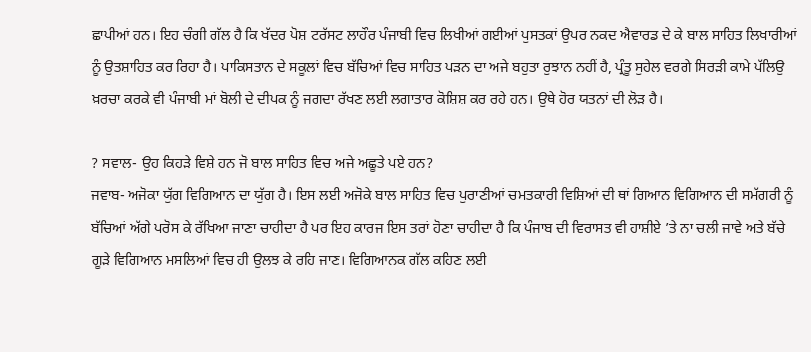ਛਾਪੀਆਂ ਹਨ। ਇਹ ਚੰਗੀ ਗੱਲ ਹੈ ਕਿ ਖੱਦਰ ਪੋਸ਼ ਟਰੱਸਟ ਲਾਹੌਰ ਪੰਜਾਬੀ ਵਿਚ ਲਿਖੀਆਂ ਗਈਆਂ ਪੁਸਤਕਾਂ ਉਪਰ ਨਕਦ ਐਵਾਰਡ ਦੇ ਕੇ ਬਾਲ ਸਾਹਿਤ ਲਿਖਾਰੀਆਂ ਨੂੰ ਉਤਸ਼ਾਹਿਤ ਕਰ ਰਿਹਾ ਹੈ। ਪਾਕਿਸਤਾਨ ਦੇ ਸਕੂਲਾਂ ਵਿਚ ਬੱਚਿਆਂ ਵਿਚ ਸਾਹਿਤ ਪੜਨ ਦਾ ਅਜੇ ਬਹੁਤਾ ਰੁਝਾਨ ਨਹੀਂ ਹੈ, ਪ੍ਰੰਤੂ ਸੁਹੇਲ ਵਰਗੇ ਸਿਰੜੀ ਕਾਮੇ ਪੱਲਿਉ ਖ਼ਰਚਾ ਕਰਕੇ ਵੀ ਪੰਜਾਬੀ ਮਾਂ ਬੋਲੀ ਦੇ ਦੀਪਕ ਨੂੰ ਜਗਦਾ ਰੱਖਣ ਲਈ ਲਗਾਤਾਰ ਕੋਸ਼ਿਸ਼ ਕਰ ਰਹੇ ਹਨ। ਉਥੇ ਹੋਰ ਯਤਨਾਂ ਦੀ ਲੋੜ ਹੈ।

? ਸਵਾਲ- ਉਹ ਕਿਹੜੇ ਵਿਸ਼ੇ ਹਨ ਜੋ ਬਾਲ ਸਾਹਿਤ ਵਿਚ ਅਜੇ ਅਛੂਤੇ ਪਏ ਹਨ?
ਜਵਾਬ- ਅਜੋਕਾ ਯੁੱਗ ਵਿਗਿਆਨ ਦਾ ਯੁੱਗ ਹੈ। ਇਸ ਲਈ ਅਜੋਕੇ ਬਾਲ ਸਾਹਿਤ ਵਿਚ ਪੁਰਾਣੀਆਂ ਚਮਤਕਾਰੀ ਵਿਸ਼ਿਆਂ ਦੀ ਥਾਂ ਗਿਆਨ ਵਿਗਿਆਨ ਦੀ ਸਮੱਗਰੀ ਨੂੰ ਬੱਚਿਆਂ ਅੱਗੇ ਪਰੋਸ ਕੇ ਰੱਖਿਆ ਜਾਣਾ ਚਾਹੀਦਾ ਹੈ ਪਰ ਇਹ ਕਾਰਜ ਇਸ ਤਰਾਂ ਹੋਣਾ ਚਾਹੀਦਾ ਹੈ ਕਿ ਪੰਜਾਬ ਦੀ ਵਿਰਾਸਤ ਵੀ ਹਾਸ਼ੀਏ ’ਤੇ ਨਾ ਚਲੀ ਜਾਵੇ ਅਤੇ ਬੱਚੇ ਗੂੜੇ ਵਿਗਿਆਨ ਮਸਲਿਆਂ ਵਿਚ ਹੀ ਉਲਝ ਕੇ ਰਹਿ ਜਾਣ। ਵਿਗਿਆਨਕ ਗੱਲ ਕਹਿਣ ਲਈ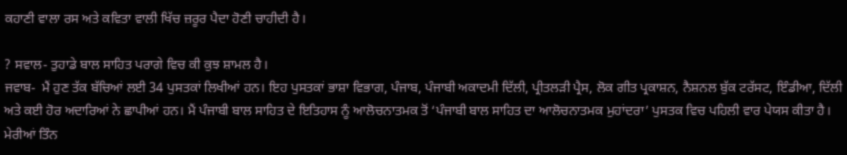ਕਹਾਣੀ ਵਾਲਾ ਰਸ ਅਤੇ ਕਵਿਤਾ ਵਾਲੀ ਖਿੱਚ ਜ਼ਰੂਰ ਪੈਦਾ ਹੋਣੀ ਚਾਹੀਦੀ ਹੈ।

? ਸਵਾਲ- ਤੁਹਾਡੇ ਬਾਲ ਸਾਹਿਤ ਪਰਾਗੇ ਵਿਚ ਕੀ ਕੁਝ ਸ਼ਾਮਲ ਹੈ।
ਜਵਾਬ-  ਮੈਂ ਹੁਣ ਤੱਕ ਬੱਚਿਆਂ ਲਈ 34 ਪੁਸਤਕਾਂ ਲਿਖੀਆਂ ਹਨ। ਇਹ ਪੁਸਤਕਾਂ ਭਾਸ਼ਾ ਵਿਭਾਗ, ਪੰਜਾਬ, ਪੰਜਾਬੀ ਅਕਾਦਮੀ ਦਿੱਲੀ, ਪ੍ਰੀਤਲੜੀ ਪ੍ਰੈਸ, ਲੋਕ ਗੀਤ ਪ੍ਰਕਾਸ਼ਨ, ਨੈਸ਼ਨਲ ਬੁੱਕ ਟਰੱਸਟ, ਇੰਡੀਆ, ਦਿੱਲੀ ਅਤੇ ਕਈ ਹੋਰ ਅਦਾਰਿਆਂ ਨੇ ਛਾਪੀਆਂ ਹਨ। ਮੈਂ ਪੰਜਾਬੀ ਬਾਲ ਸਾਹਿਤ ਦੇ ਇਤਿਹਾਸ ਨੂੰ ਆਲੋਚਨਾਤਮਕ ਤੋਂ ‘ਪੰਜਾਬੀ ਬਾਲ ਸਾਹਿਤ ਦਾ ਆਲੋਚਨਾਤਮਕ ਮੁਹਾਂਦਰਾ’ ਪੁਸਤਕ ਵਿਚ ਪਹਿਲੀ ਵਾਰ ਪੇਯਸ ਕੀਤਾ ਹੈ। ਮੇਰੀਆਂ ਤਿੰਨ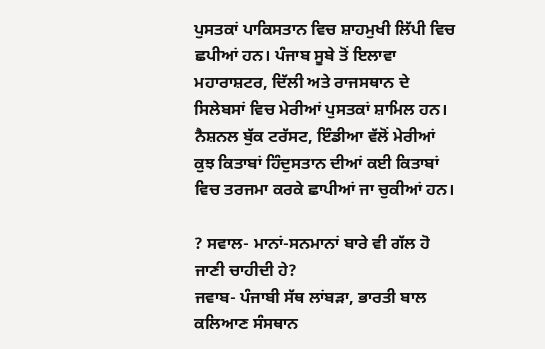ਪੁਸਤਕਾਂ ਪਾਕਿਸਤਾਨ ਵਿਚ ਸ਼ਾਹਮੁਖੀ ਲਿੱਪੀ ਵਿਚ ਛਪੀਆਂ ਹਨ। ਪੰਜਾਬ ਸੂਬੇ ਤੋਂ ਇਲਾਵਾ ਮਹਾਰਾਸ਼ਟਰ, ਦਿੱਲੀ ਅਤੇ ਰਾਜਸਥਾਨ ਦੇ ਸਿਲੇਬਸਾਂ ਵਿਚ ਮੇਰੀਆਂ ਪੁਸਤਕਾਂ ਸ਼ਾਮਿਲ ਹਨ। ਨੈਸ਼ਨਲ ਬੁੱਕ ਟਰੱਸਟ, ਇੰਡੀਆ ਵੱਲੋਂ ਮੇਰੀਆਂ ਕੁਝ ਕਿਤਾਬਾਂ ਹਿੰਦੁਸਤਾਨ ਦੀਆਂ ਕਈ ਕਿਤਾਬਾਂ ਵਿਚ ਤਰਜਮਾ ਕਰਕੇ ਛਾਪੀਆਂ ਜਾ ਚੁਕੀਆਂ ਹਨ।

? ਸਵਾਲ- ਮਾਨਾਂ-ਸਨਮਾਨਾਂ ਬਾਰੇ ਵੀ ਗੱਲ ਹੋ ਜਾਣੀ ਚਾਹੀਦੀ ਹੇ?
ਜਵਾਬ- ਪੰਜਾਬੀ ਸੱਥ ਲਾਂਬੜਾ, ਭਾਰਤੀ ਬਾਲ ਕਲਿਆਣ ਸੰਸਥਾਨ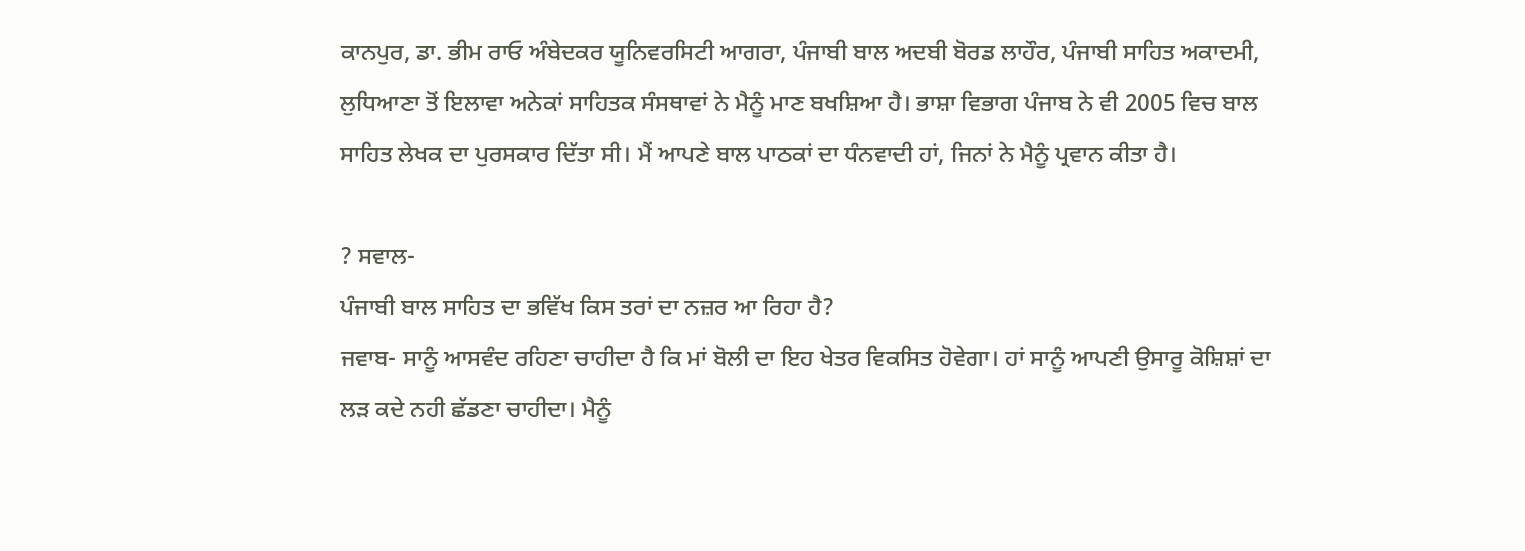ਕਾਨਪੁਰ, ਡਾ. ਭੀਮ ਰਾਓ ਅੰਬੇਦਕਰ ਯੂਨਿਵਰਸਿਟੀ ਆਗਰਾ, ਪੰਜਾਬੀ ਬਾਲ ਅਦਬੀ ਬੋਰਡ ਲਾਹੌਰ, ਪੰਜਾਬੀ ਸਾਹਿਤ ਅਕਾਦਮੀ, ਲੁਧਿਆਣਾ ਤੋਂ ਇਲਾਵਾ ਅਨੇਕਾਂ ਸਾਹਿਤਕ ਸੰਸਥਾਵਾਂ ਨੇ ਮੈਨੂੰ ਮਾਣ ਬਖਸ਼ਿਆ ਹੈ। ਭਾਸ਼ਾ ਵਿਭਾਗ ਪੰਜਾਬ ਨੇ ਵੀ 2005 ਵਿਚ ਬਾਲ ਸਾਹਿਤ ਲੇਖਕ ਦਾ ਪੁਰਸਕਾਰ ਦਿੱਤਾ ਸੀ। ਮੈਂ ਆਪਣੇ ਬਾਲ ਪਾਠਕਾਂ ਦਾ ਧੰਨਵਾਦੀ ਹਾਂ, ਜਿਨਾਂ ਨੇ ਮੈਨੂੰ ਪ੍ਰਵਾਨ ਕੀਤਾ ਹੈ।

? ਸਵਾਲ-
ਪੰਜਾਬੀ ਬਾਲ ਸਾਹਿਤ ਦਾ ਭਵਿੱਖ ਕਿਸ ਤਰਾਂ ਦਾ ਨਜ਼ਰ ਆ ਰਿਹਾ ਹੈ?
ਜਵਾਬ- ਸਾਨੂੰ ਆਸਵੰਦ ਰਹਿਣਾ ਚਾਹੀਦਾ ਹੈ ਕਿ ਮਾਂ ਬੋਲੀ ਦਾ ਇਹ ਖੇਤਰ ਵਿਕਸਿਤ ਹੋਵੇਗਾ। ਹਾਂ ਸਾਨੂੰ ਆਪਣੀ ਉਸਾਰੂ ਕੋਸ਼ਿਸ਼ਾਂ ਦਾ ਲੜ ਕਦੇ ਨਹੀ ਛੱਡਣਾ ਚਾਹੀਦਾ। ਮੈਨੂੰ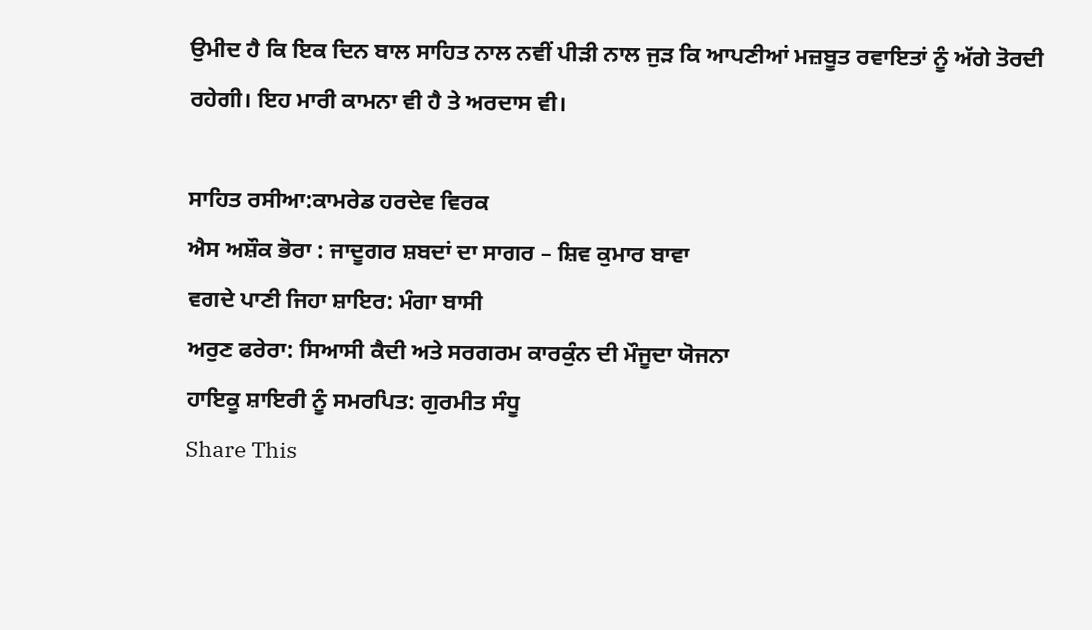ਉਮੀਦ ਹੈ ਕਿ ਇਕ ਦਿਨ ਬਾਲ ਸਾਹਿਤ ਨਾਲ ਨਵੀਂ ਪੀੜੀ ਨਾਲ ਜੁੜ ਕਿ ਆਪਣੀਆਂ ਮਜ਼ਬੂਤ ਰਵਾਇਤਾਂ ਨੂੰ ਅੱਗੇ ਤੋਰਦੀ ਰਹੇਗੀ। ਇਹ ਮਾਰੀ ਕਾਮਨਾ ਵੀ ਹੈ ਤੇ ਅਰਦਾਸ ਵੀ।

ਸਾਹਿਤ ਰਸੀਆ:ਕਾਮਰੇਡ ਹਰਦੇਵ ਵਿਰਕ
ਐਸ ਅਸ਼ੌਕ ਭੋਰਾ : ਜਾਦੂਗਰ ਸ਼ਬਦਾਂ ਦਾ ਸਾਗਰ – ਸ਼ਿਵ ਕੁਮਾਰ ਬਾਵਾ
ਵਗਦੇ ਪਾਣੀ ਜਿਹਾ ਸ਼ਾਇਰ: ਮੰਗਾ ਬਾਸੀ
ਅਰੁਣ ਫਰੇਰਾ: ਸਿਆਸੀ ਕੈਦੀ ਅਤੇ ਸਰਗਰਮ ਕਾਰਕੁੰਨ ਦੀ ਮੌਜੂਦਾ ਯੋਜਨਾ
ਹਾਇਕੂ ਸ਼ਾਇਰੀ ਨੂੰ ਸਮਰਪਿਤ: ਗੁਰਮੀਤ ਸੰਧੂ
Share This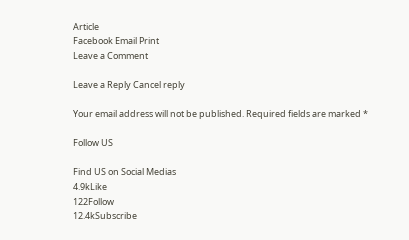Article
Facebook Email Print
Leave a Comment

Leave a Reply Cancel reply

Your email address will not be published. Required fields are marked *

Follow US

Find US on Social Medias
4.9kLike
122Follow
12.4kSubscribe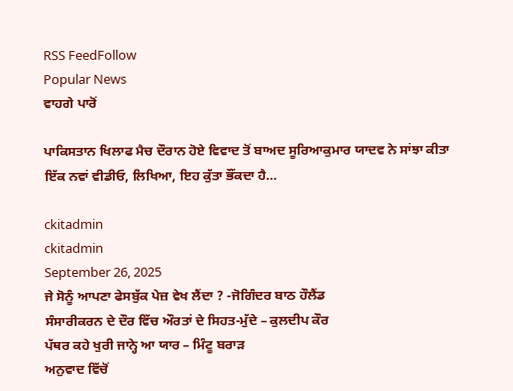RSS FeedFollow
Popular News
ਵਾਹਗੇ ਪਾਰੋਂ

ਪਾਕਿਸਤਾਨ ਖਿਲਾਫ ਮੈਚ ਦੌਰਾਨ ਹੋਏ ਵਿਵਾਦ ਤੋਂ ਬਾਅਦ ਸੂਰਿਆਕੁਮਾਰ ਯਾਦਵ ਨੇ ਸਾਂਝਾ ਕੀਤਾ ਇੱਕ ਨਵਾਂ ਵੀਡੀਓ, ਲਿਖਿਆ, ਇਹ ਕੁੱਤਾ ਭੌਂਕਦਾ ਹੈ…

ckitadmin
ckitadmin
September 26, 2025
ਜੇ ਸੋਨੂੰ ਆਪਣਾ ਫੇਸਬੁੱਕ ਪੇਜ਼ ਵੇਖ ਲੈਂਦਾ ? -ਜੋਗਿੰਦਰ ਬਾਠ ਹੌਲੈਂਡ
ਸੰਸਾਰੀਕਰਨ ਦੇ ਦੌਰ ਵਿੱਚ ਔਰਤਾਂ ਦੇ ਸਿਹਤ-ਮੁੱਦੇ – ਕੁਲਦੀਪ ਕੌਰ
ਪੱਥਰ ਕਹੇ ਖੁਰੀ ਜਾਨ੍ਹੇ ਆ ਯਾਰ – ਮਿੰਟੂ ਬਰਾੜ
ਅਨੁਵਾਦ ਵਿੱਚੋਂ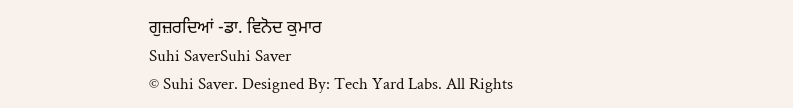ਗੁਜ਼ਰਦਿਆਂ -ਡਾ. ਵਿਨੋਦ ਕੁਮਾਰ
Suhi SaverSuhi Saver
© Suhi Saver. Designed By: Tech Yard Labs. All Rights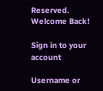Reserved.
Welcome Back!

Sign in to your account

Username or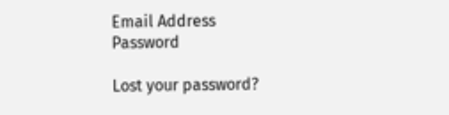Email Address
Password

Lost your password?